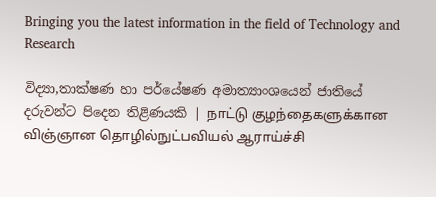Bringing you the latest information in the field of Technology and Research

විද්‍යා,තාක්ෂණ හා පර්යේෂණ අමාත්‍යාංශයෙන් ජාතියේ දරුවන්ට පිදෙන තිළිණයකි | நாட்டு குழந்தைகளுக்கான விஞ்ஞான தொழில்நுட்பவியல் ஆராய்ச்சி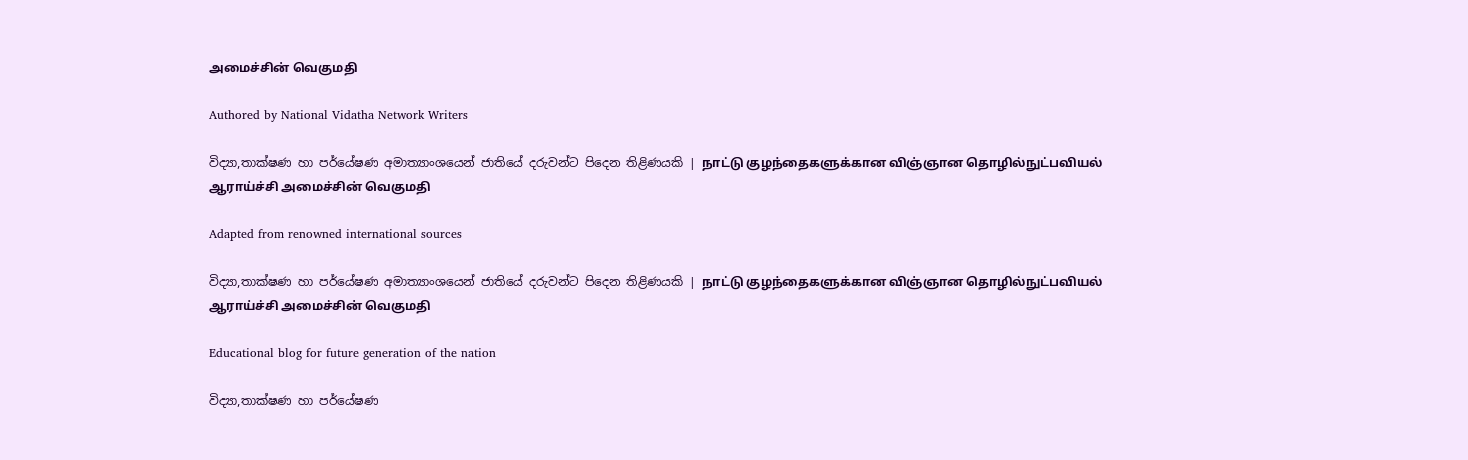அமைச்சின் வெகுமதி

Authored by National Vidatha Network Writers

විද්‍යා,තාක්ෂණ හා පර්යේෂණ අමාත්‍යාංශයෙන් ජාතියේ දරුවන්ට පිදෙන තිළිණයකි | நாட்டு குழந்தைகளுக்கான விஞ்ஞான தொழில்நுட்பவியல் ஆராய்ச்சி அமைச்சின் வெகுமதி

Adapted from renowned international sources

විද්‍යා,තාක්ෂණ හා පර්යේෂණ අමාත්‍යාංශයෙන් ජාතියේ දරුවන්ට පිදෙන තිළිණයකි | நாட்டு குழந்தைகளுக்கான விஞ்ஞான தொழில்நுட்பவியல் ஆராய்ச்சி அமைச்சின் வெகுமதி

Educational blog for future generation of the nation

විද්‍යා,තාක්ෂණ හා පර්යේෂණ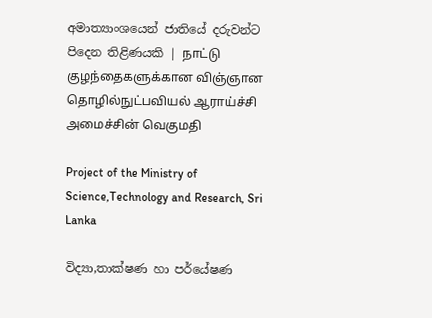අමාත්‍යාංශයෙන් ජාතියේ දරුවන්ට පිදෙන තිළිණයකි | நாட்டு குழந்தைகளுக்கான விஞ்ஞான தொழில்நுட்பவியல் ஆராய்ச்சி அமைச்சின் வெகுமதி

Project of the Ministry of Science,Technology and Research, Sri Lanka

විද්‍යා,තාක්ෂණ හා පර්යේෂණ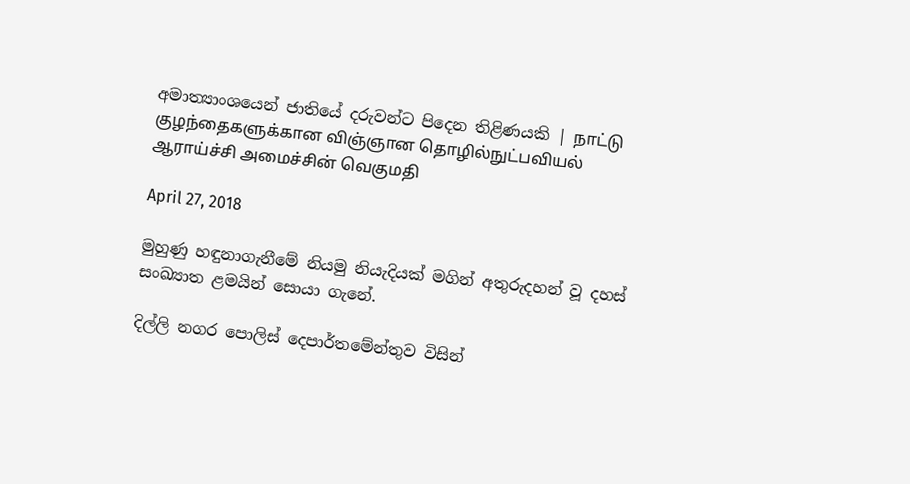අමාත්‍යාංශයෙන් ජාතියේ දරුවන්ට පිදෙන තිළිණයකි | நாட்டு குழந்தைகளுக்கான விஞ்ஞான தொழில்நுட்பவியல் ஆராய்ச்சி அமைச்சின் வெகுமதி

April 27, 2018

මුහුණු හඳුනාගැනීමේ නියමු නියැදියක් මගින් අතුරුදහන් වූ දහස් සංඛ්‍යාත ළමයින් සොයා ගැනේ.

දිල්ලි නගර පොලිස් දෙපාර්තමේන්තුව විසින්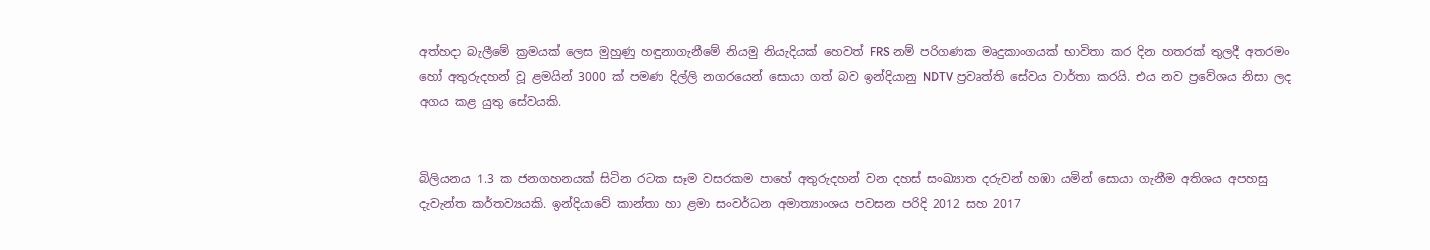අත්හදා බැලීමේ ක්‍රමයක් ලෙස මුහුණු හඳුනාගැනීමේ නියමු නියැදියක් හෙවත් FRS නම් පරිගණක මෘදුකාංගයක් භාවිතා කර දින හතරක් තුලදී අතරමං හෝ අතුරුදහන් වූ ළමයින් 3000 ක් පමණ දිල්ලි නගරයෙන් සොයා ගත් බව ඉන්දියානු NDTV ප්‍රවෘත්ති සේවය වාර්තා කරයි. එය නව ප්‍රවේශය නිසා ලද අගය කළ යුතු සේවයකි.


බිලියනය 1.3 ක ජනගහනයක් සිටින රටක සෑම වසරකම පාහේ අතුරුදහන් වන දහස් සංඛ්‍යාත දරුවන් හඹා යමින් සොයා ගැනීම අතිශය අපහසු දැවැන්ත කර්තව්‍යයකි. ඉන්දියාවේ කාන්තා හා ළමා සංවර්ධන අමාත්‍යාංශය පවසන පරිදි 2012 සහ 2017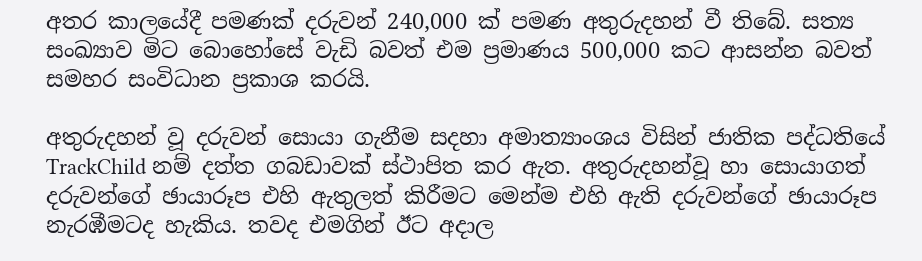අතර කාලයේදී පමණක් දරුවන් 240,000 ක් පමණ අතුරුදහන් වී තිබේ. සත්‍ය සංඛ්‍යාව මිට බොහෝසේ වැඩි බවත් එම ප්‍රමාණය 500,000 කට ආසන්න බවත් සමහර සංවිධාන ප්‍රකාශ කරයි.

අතුරුදහන් වූ දරුවන් සොයා ගැනීම සදහා අමාත්‍යාංශය විසින් ජාතික පද්ධතියේ TrackChild නම් දත්ත ගබඩාවක් ස්ථාපිත කර ඇත. අතුරුදහන්වූ හා සොයාගත් දරුවන්ගේ ඡායාරූප එහි ඇතුලත් කිරීමට මෙන්ම එහි ඇති දරුවන්ගේ ඡායාරූප නැරඹීමටද හැකිය. තවද එමගින් ඊට අදාල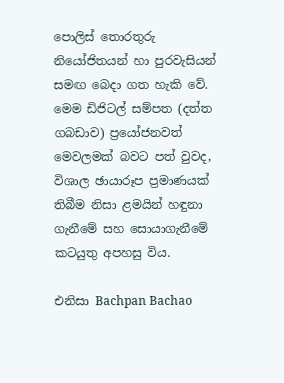පොලිස් තොරතුරු නියෝජිතයන් හා පුරවැසියන් සමඟ බෙදා ගත හැකි වේ. මෙම ඩිජිටල් සම්පත (දත්ත ගබඩාව) ප්‍රයෝජනවත් මෙවලමක් බවට පත් වුවද, විශාල ඡායාරූප ප්‍රමාණයක් තිබීම නිසා ළමයින් හඳුනා ගැනීමේ සහ සොයාගැනීමේ කටයුතු අපහසු විය.

එනිසා Bachpan Bachao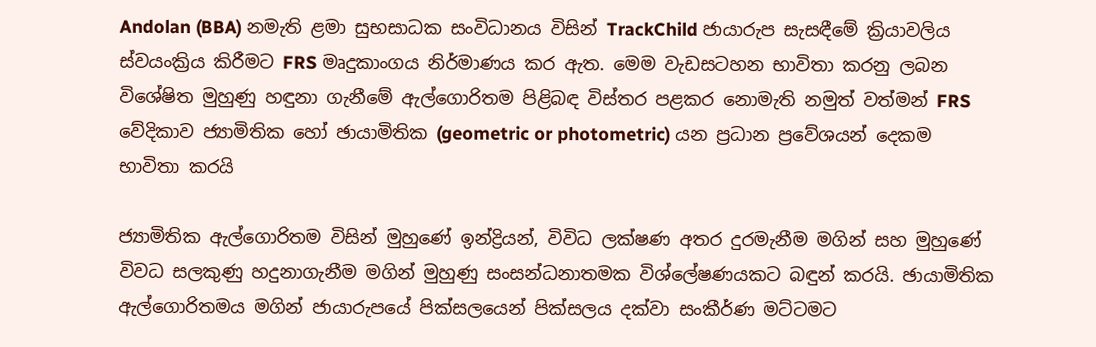Andolan (BBA) නමැති ළමා සුභසාධක සංවිධානය විසින් TrackChild ජායාරුප සැසඳීමේ ක්‍රියාවලිය ස්වයංක්‍රිය කිරීමට FRS මෘදුකාංගය නිර්මාණය කර ඇත. මෙම වැඩසටහන භාවිතා කරනු ලබන විශේෂිත මුහුණු හඳුනා ගැනීමේ ඇල්ගොරිතම පිළිබඳ විස්තර පළකර නොමැති නමුත් වත්මන් FRS වේදිකාව ජ්‍යාමිතික හෝ ඡායාමිතික (geometric or photometric) යන ප්‍රධාන ප්‍රවේශයන් දෙකම භාවිතා කරයි

ජ්‍යාමිතික ඇල්ගොරිතම විසින් මුහුණේ ඉන්ද්‍රියන්, විවිධ ලක්ෂණ අතර දුරමැනීම මගින් සහ මුහුණේ විවධ සලකුණු හදුනාගැනීම මගින් මුහුණු සංසන්ධනාතමක විශ්ලේෂණයකට බඳුන් කරයි. ඡායාමිතික ඇල්ගොරිතමය මගින් ජායාරුපයේ පික්සලයෙන් පික්සලය දක්වා සංකීර්ණ මට්ටමට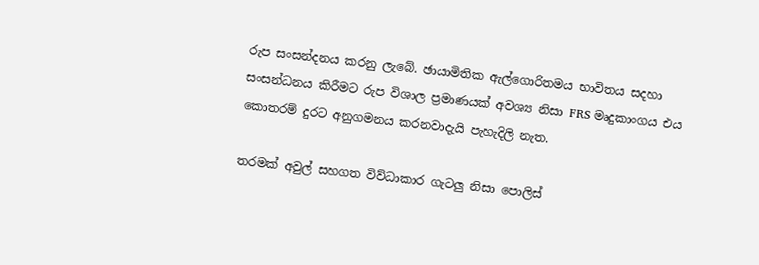රුප සංසන්දනය කරනු ලැබේ. ඡායාමිතික ඇල්ගොරිතමය භාවිතය සදහා සංසන්ධනය කිරීමට රුප විශාල ප්‍රමාණයක් අවශ්‍ය නිසා FRS මෘදුකාංගය එය කොතරම් දුරට අනුගමනය කරනවාදැයි පැහැදිලි නැත.

තරමක් අවුල් සහගත විව්ධාකාර ගැටලු නිසා පොලිස්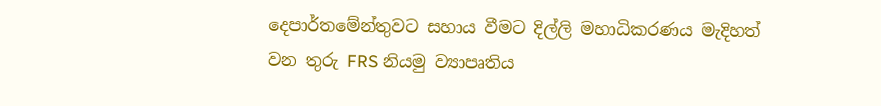දෙපාර්තමේන්තුවට සහාය වීමට දිල්ලි මහාධිකරණය මැදිහත් වන තුරු FRS නියමු ව්‍යාපෘතිය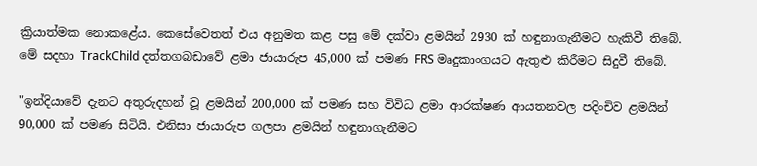ක්‍රියාත්මක නොකළේය. කෙසේවෙතත් එය අනුමත කළ පසු මේ දක්වා ළමයින් 2930 ක් හඳුනාගැනීමට හැකිවී තිබේ. මේ සදහා TrackChild දත්තගබඩාවේ ළමා ජායාරුප 45,000 ක් පමණ FRS මෘදුකාංගයට ඇතුළු කිරීමට සිදුවී තිබේ.

"ඉන්දියාවේ දැනට අතුරුදහන් වූ ළමයින් 200,000 ක් පමණ සහ විවිධ ළමා ආරක්ෂණ ආයතනවල පදිංචිව ළමයින් 90,000 ක් පමණ සිටියි. එනිසා ජායාරුප ගලපා ළමයින් හඳුනාගැනීමට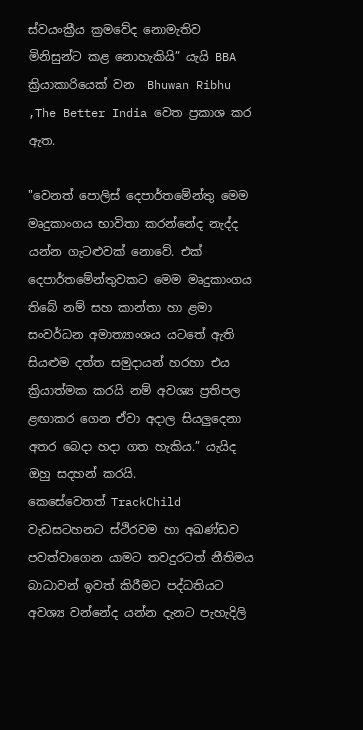ස්වයංක්‍රීය ක්‍රමවේද නොමැතිව මිනිසුන්ට කළ නොහැකියි” යැයි BBA ක්‍රියාකාරියෙක් වන  Bhuwan Ribhu ,The Better India වෙත ප්‍රකාශ කර ඇත.

"වෙනත් පොලිස් දෙපාර්තමේන්තු මෙම මෘදුකාංගය භාවිතා කරන්නේද නැද්ද යන්න ගැටළුවක් නොවේ. එක් දෙපාර්තමේන්තුවකට මෙම මෘදුකාංගය තිබේ නම් සහ කාන්තා හා ළමා සංවර්ධන අමාත්‍යාංශය යටතේ ඇති  සියළුම දත්ත සමුදායන් හරහා එය ක්‍රියාත්මක කරයි නම් අවශ්‍ය ප්‍රතිපල ළඟාකර ගෙන ඒවා අදාල සියලුදෙනා අතර බෙදා හදා ගත හැකිය.” යැයිද ඔහු සදහන් කරයි.
කෙසේවෙතත් TrackChild වැඩසටහනට ස්ථිරවම හා අඛණ්ඩව පවත්වාගෙන යාමට තවදුරටත් නීතිමය බාධාවන් ඉවත් කිරීමට පද්ධතියට අවශ්‍ය වන්නේද යන්න දැනට පැහැදිලි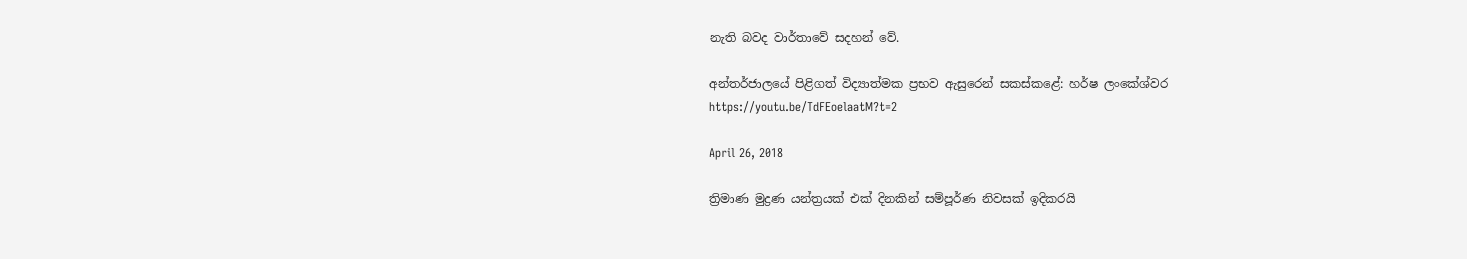නැති බවද වාර්තාවේ සදහන් වේ.

අන්තර්ජාලයේ පිළිගත් විද්‍යාත්මක ප්‍රභව ඇසුරෙන් සකස්කළේ: හර්ෂ ලංකේශ්වර
https://youtu.be/TdFEoelaatM?t=2

April 26, 2018

ත්‍රිමාණ මුද්‍රණ යන්ත්‍රයක් එක් දිනකින් සම්පූර්ණ නිවසක් ඉදිකරයි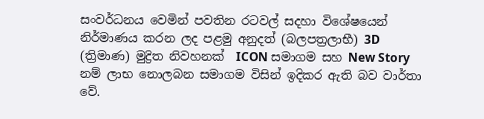සංවර්ධනය වෙමින් පවතින රටවල් සදහා විශේෂයෙන් නිර්මාණය කරන ලද පළමු අනුදත් (බලපත්‍රලාභී) 3D (ත්‍රිමාණ) මුද්‍රිත නිවහනක්  ICON සමාගම සහ New Story නම් ලාභ නොලබන සමාගම විසින් ඉදිකර ඇති බව වාර්තා වේ.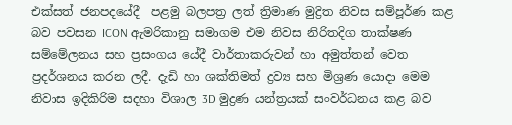එක්සත් ජනපදයේදී  පළමු බලපත්‍ර ලත් ත්‍රිමාණ මුද්‍රිත නිවස සම්පූර්ණ කළ බව පවසන ICON ඇමරිකානු සමාගම එම නිවස නිරිතදිග තාක්ෂණ සම්මේලනය සහ ප්‍රසංගය යේදී වාර්තාකරුවන් හා අමුත්තන් වෙත ප්‍රදර්ශනය කරන ලදී. දැඩි හා ශක්තිමත් ද්‍රව්‍ය සහ මිශ්‍රණ යොදා මෙම නිවාස ඉදිකිරිම සදහා විශාල 3D මුද්‍රණ යන්ත්‍රයක් සංවර්ධනය කළ බව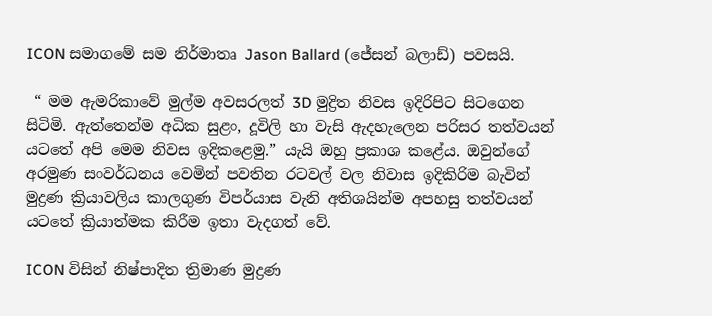ICON සමාගමේ සම නිර්මාතෘ Jason Ballard (ජේසන් බලාඩ්) පවසයි.

 “ මම ඇමරිකාවේ මුල්ම අවසරලත් 3D මුද්‍රිත නිවස ඉදිරිපිට සිටගෙන සිටිමි. ඇත්තෙන්ම අධික සුළං, දූවිලි හා වැසි ඇදහැලෙන පරිසර තත්වයන් යටතේ අපි මෙම නිවස ඉදිකළෙමු.” යැයි ඔහු ප්‍රකාශ කළේය. ඔවුන්ගේ අරමුණ සංවර්ධනය වෙමින් පවතින රටවල් වල නිවාස ඉදිකිරිම බැවින් මුද්‍රණ ක්‍රියාවලිය කාලගුණ විපර්යාස වැනි අතිශයින්ම අපහසු තත්වයන් යටතේ ක්‍රියාත්මක කිරීම ඉතා වැදගත් වේ.

ICON විසින් නිෂ්පාදිත ත්‍රිමාණ මුද්‍රණ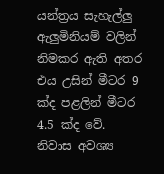යන්ත්‍රය සැහැල්ලු ඇලුමිනියම් වලින් නිමකර ඇති අතර එය උසින් මීටර 9 ක්ද පළලින් මීටර 4.5 ක්ද වේ. නිවාස අවශ්‍ය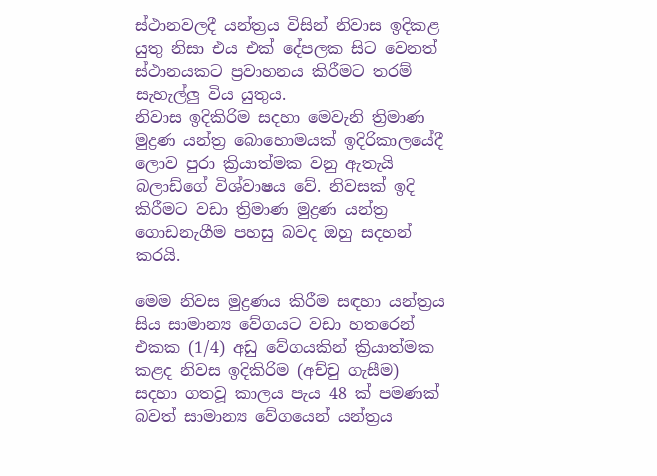ස්ථානවලදී යන්ත්‍රය විසින් නිවාස ඉදිකළ යුතු නිසා එය එක් දේපලක සිට වෙනත් ස්ථානයකට ප්‍රවාහනය කිරීමට තරම් සැහැල්ලු විය යුතුය.
නිවාස ඉදිකිරිම සදහා මෙවැනි ත්‍රිමාණ මුද්‍රණ යන්ත්‍ර බොහොමයක් ඉදිරිකාලයේදී ලොව පුරා ක්‍රියාත්මක වනු ඇතැයි බලාඩ්ගේ විශ්වාෂය වේ. නිවසක් ඉදි කිරීමට වඩා ත්‍රිමාණ මුද්‍රණ යන්ත්‍ර ගොඩනැගීම පහසු බවද ඔහු සදහන් කරයි.

මෙම නිවස මුද්‍රණය කිරීම සඳහා යන්ත්‍රය සිය සාමාන්‍ය වේගයට වඩා හතරෙන් එකක (1/4) අඩු වේගයකින් ක්‍රියාත්මක කළද නිවස ඉදිකිරිම (අච්චු ගැසීම) සදහා ගතවූ කාලය පැය 48 ක් පමණක් බවත් සාමාන්‍ය වේගයෙන් යන්ත්‍රය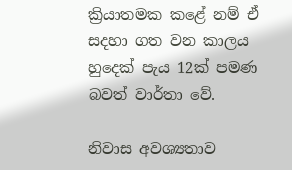ක්‍රියාතමක කළේ නම් ඒ සදහා ගත වන කාලය හුදෙක් පැය 12ක් පමණ බවත් වාර්තා වේ.

නිවාස අවශ්‍යතාව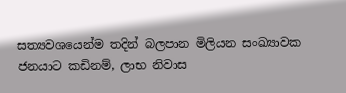සත්‍යවශයෙන්ම තදින් බලපාන මිලියන සංඛ්‍යාවක ජනයාට කඩිනම්, ලාභ නිවාස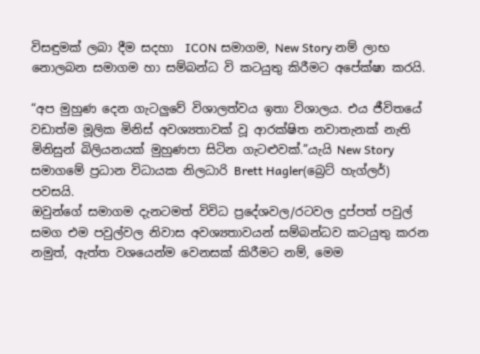විසඳුමක් ලබා දීම සදහා  ICON සමාගම, New Story නම් ලාභ නොලබන සමාගම හා සම්බන්ධ වි කටයුතු කිරීමට අපේක්ෂා කරයි.

“අප මුහුණ දෙන ගැටලුවේ විශාලත්වය ඉතා විශාලය. එය ජීවිතයේ වඩාත්ම මූලික මිනිස් අවශ්‍යතාවක් වූ ආරක්ෂිත නවාතැනක් නැති මිනිසුන් බිලියනයක් මුහුණපා සිටින ගැටළුවක්.”යැයි New Story සමාගමේ ප්‍රධාන විධායක නිලධාරි Brett Hagler(බ්‍රෙට් හැග්ලර්) පවසයි.
ඔවුන්ගේ සමාගම දැනටමත් විවිධ ප්‍රදේශවල/රටවල දුප්පත් පවුල් සමග එම පවුල්වල නිවාස අවශ්‍යතාවයන් සම්බන්ධව කටයුතු කරන නමුත්, ඇත්ත වශයෙන්ම වෙනසක් කිරීමට නම්, මෙම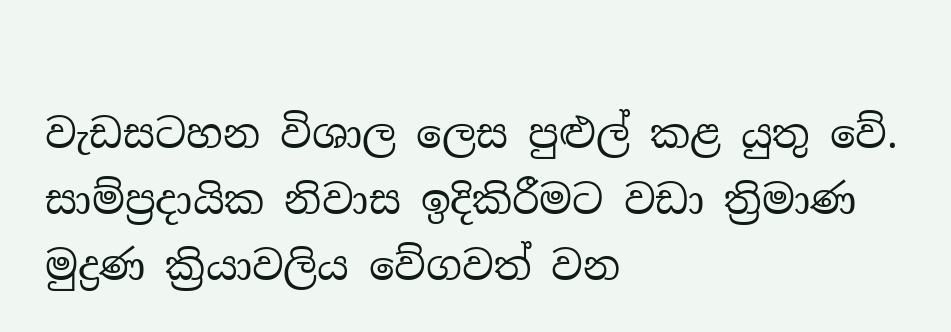වැඩසටහන විශාල ලෙස පුළුල් කළ යුතු වේ. සාම්ප්‍රදායික නිවාස ඉදිකිරීමට වඩා ත්‍රිමාණ මුද්‍රණ ක්‍රියාවලිය වේගවත් වන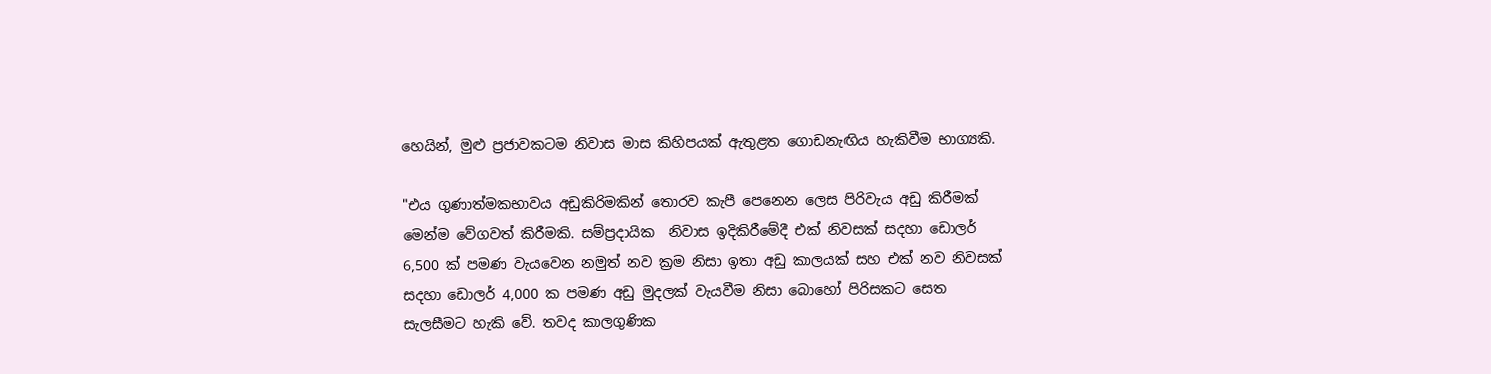හෙයින්, මුළු ප්‍රජාවකටම නිවාස මාස කිහිපයක් ඇතුළත ගොඩනැඟිය හැකිවීම භාග්‍යකි.

"එය ගුණාත්මකභාවය අඩුකිරිමකින් තොරව කැපී පෙනෙන ලෙස පිරිවැය අඩු කිරීමක් මෙන්ම වේගවත් කිරීමකි. සම්ප්‍රදායික  නිවාස ඉදිකිරීමේදී එක් නිවසක් සදහා ඩොලර් 6,500 ක් පමණ වැයවෙන නමුත් නව ක්‍රම නිසා ඉතා අඩු කාලයක් සහ එක් නව නිවසක් සදහා ඩොලර් 4,000 ක පමණ අඩු මුදලක් වැයවීම නිසා බොහෝ පිරිසකට සෙත සැලසීමට හැකි වේ. තවද කාලගුණික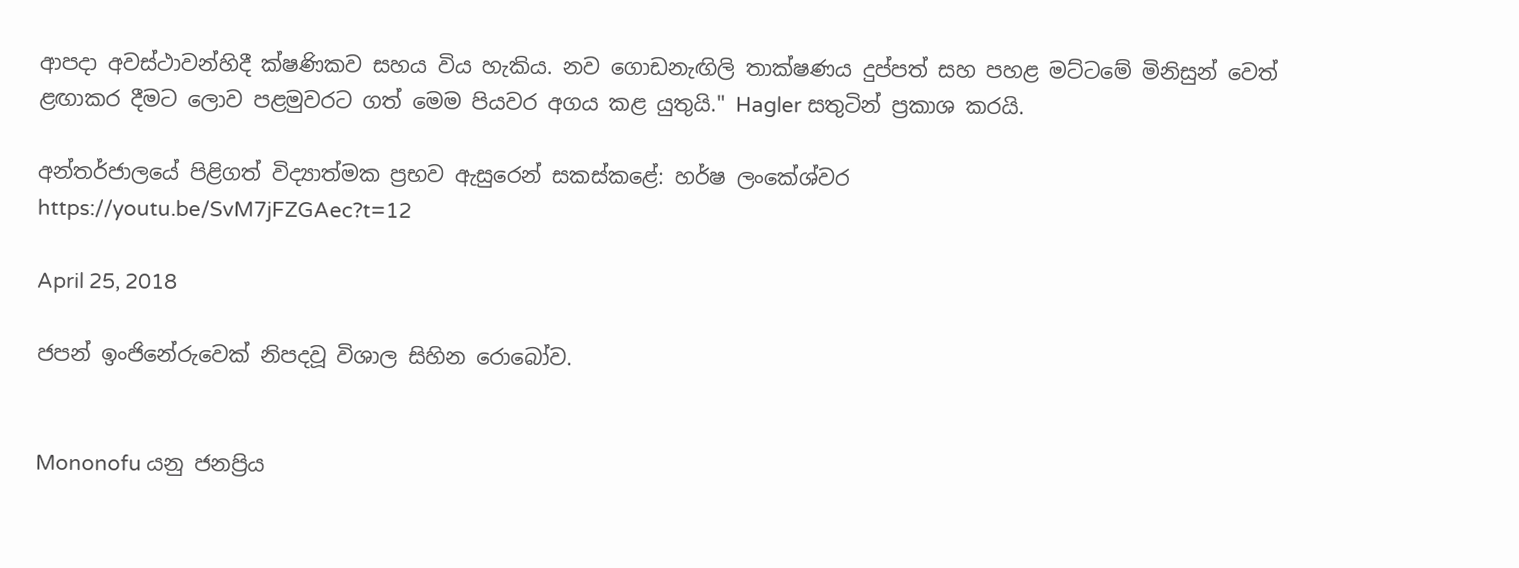ආපදා අවස්ථාවන්හිදී ක්ෂණිකව සහය විය හැකිය. නව ගොඩනැඟිලි තාක්ෂණය දුප්පත් සහ පහළ මට්ටමේ මිනිසුන් වෙත් ළඟාකර දීමට ලොව පළමුවරට ගත් මෙම පියවර අගය කළ යුතුයි." Hagler සතුටින් ප්‍රකාශ කරයි.

අන්තර්ජාලයේ පිළිගත් විද්‍යාත්මක ප්‍රභව ඇසුරෙන් සකස්කළේ: හර්ෂ ලංකේශ්වර
https://youtu.be/SvM7jFZGAec?t=12

April 25, 2018

ජපන් ඉංජිනේරුවෙක් නිපදවූ විශාල සිහින රොබෝව.


Mononofu යනු ජනප්‍රිය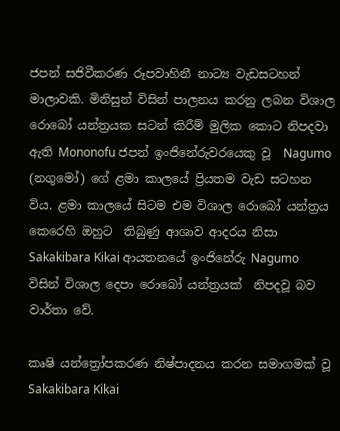ජපන් සජිවීකරණ රූපවාහිනී නාට්‍ය වැඩසටහන් මාලාවකි. මිනිසුන් විසින් පාලනය කරනු ලබන විශාල රොබෝ යන්ත්‍රයක සටන් කිරීම් මුලික කොට නිපදවා ඇති Mononofu ජපන් ඉංජිනේරුවරයෙකු වූ  Nagumo (නගුමෝ) ගේ ළමා කාලයේ ප්‍රියතම වැඩ සටහන විය. ළමා කාලයේ සිටම එම විශාල රොබෝ යන්ත්‍රය කෙරෙහි ඔහුට  තිබුණු ආශාව ආදරය නිසා Sakakibara Kikai ආයතනයේ ඉංජිනේරු Nagumo විසින් විශාල දෙපා රොබෝ යන්ත්‍රයක්  නිපදවූ බව වාර්තා වේ.

කෘෂි යන්ත්‍රෝපකරණ නිෂ්පාදනය කරන සමාගමක් වූ Sakakibara Kikai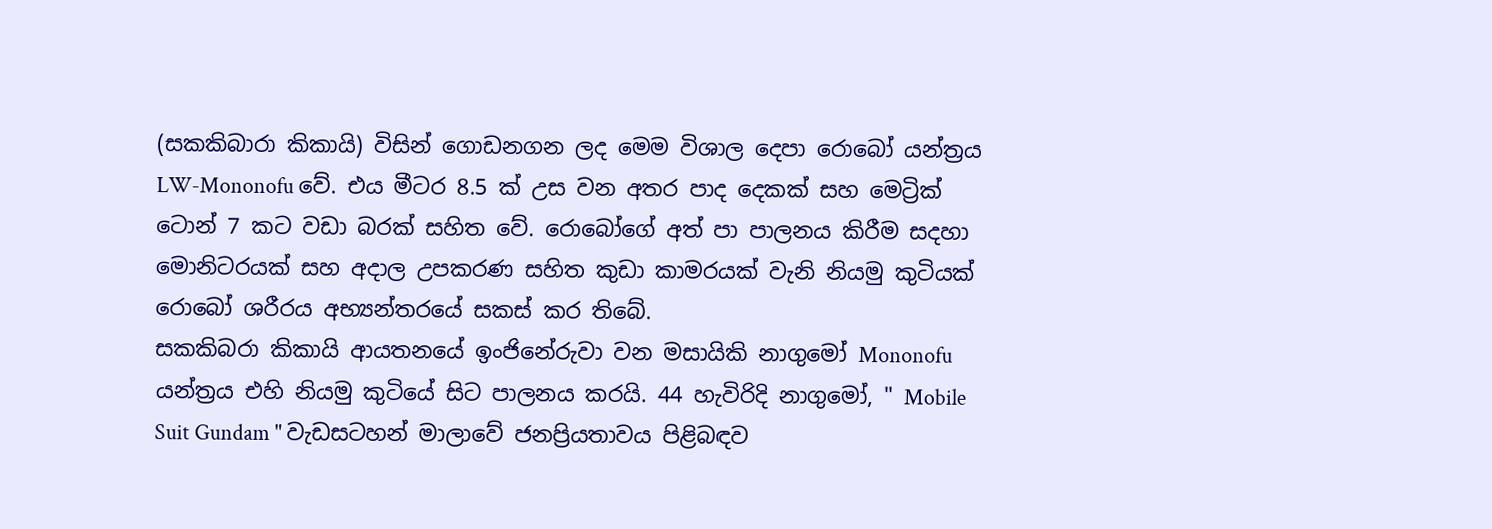(සකකිබාරා කිකායි) විසින් ගොඩනගන ලද මෙම විශාල දෙපා රොබෝ යන්ත්‍රය LW-Mononofu වේ. එය මීටර 8.5 ක් උස වන අතර පාද දෙකක් සහ මෙට්‍රික් ටොන් 7 කට වඩා බරක් සහිත වේ. රොබෝගේ අත් පා පාලනය කිරීම සදහා මොනිටරයක් සහ අදාල උපකරණ සහිත කුඩා කාමරයක් වැනි නියමු කුටියක් රොබෝ ශරීරය අභ්‍යන්තරයේ සකස් කර තිබේ.
සකකිබරා කිකායි ආයතනයේ ඉංජිනේරුවා වන මසායිකි නාගුමෝ Mononofu යන්ත්‍රය එහි නියමු කුටියේ සිට පාලනය කරයි. 44 හැවිරිදි නාගුමෝ, " Mobile Suit Gundam " වැඩසටහන් මාලාවේ ජනප්‍රියතාවය පිළිබඳව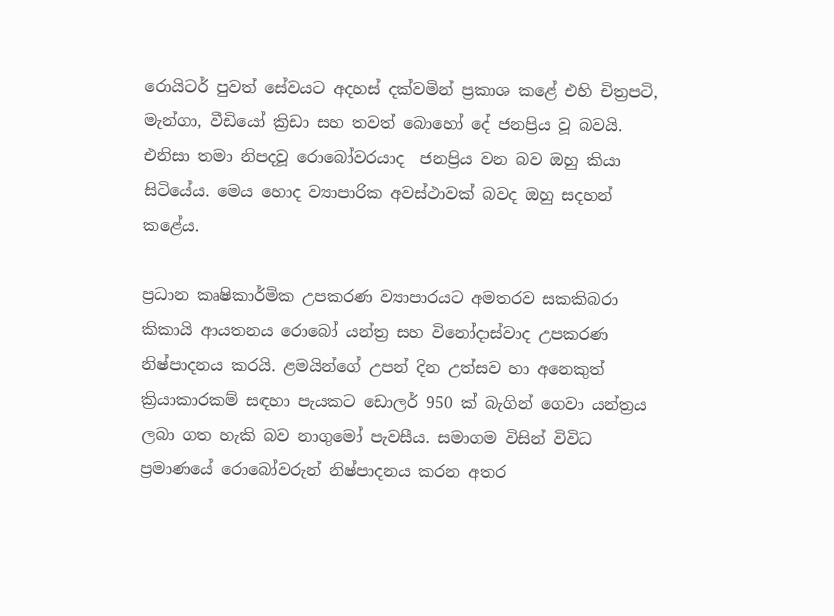රොයිටර් පුවත් සේවයට අදහස් දක්වමින් ප්‍රකාශ කළේ එහි චිත්‍රපටි, මැන්ගා, වීඩියෝ ක්‍රිඩා සහ තවත් බොහෝ දේ ජනප්‍රිය වූ බවයි. එනිසා තමා නිපදවූ රොබෝවරයාද  ජනප්‍රිය වන බව ඔහු කියා සිටියේය. මෙය හොද ව්‍යාපාරික අවස්ථාවක් බවද ඔහු සදහන් කළේය.

ප්‍රධාන කෘෂිකාර්මික උපකරණ ව්‍යාපාරයට අමතරව සකකිබරා කිකායි ආයතනය රොබෝ යන්ත්‍ර සහ විනෝදාස්වාද උපකරණ නිෂ්පාදනය කරයි. ළමයින්ගේ උපන් දින උත්සව හා අනෙකුත් ක්‍රියාකාරකම් සඳහා පැයකට ඩොලර් 950 ක් බැගින් ගෙවා යන්ත්‍රය ලබා ගත හැකි බව නාගුමෝ පැවසීය. සමාගම විසින් විවිධ ප්‍රමාණයේ රොබෝවරුන් නිෂ්පාදනය කරන අතර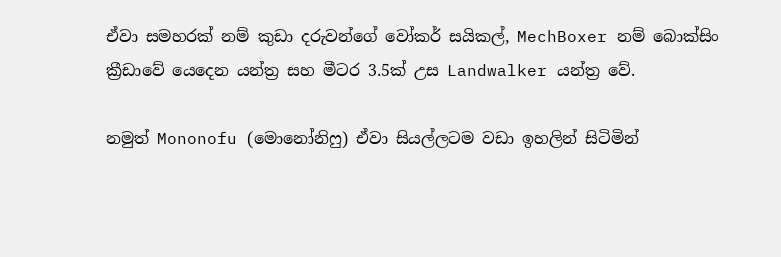ඒවා සමහරක් නම් කුඩා දරුවන්ගේ වෝකර් සයිකල්, MechBoxer නම් බොක්සිං ක්‍රීඩාවේ යෙදෙන යන්ත්‍ර සහ මීටර 3.5ක් උස Landwalker යන්ත්‍ර වේ.

නමුත් Mononofu (මොනෝනිෆු) ඒවා සියල්ලටම වඩා ඉහලින් සිටිමින්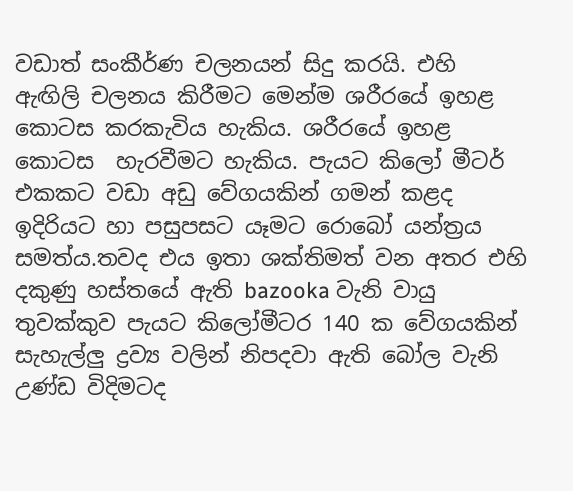වඩාත් සංකීර්ණ චලනයන් සිදු කරයි. එහි ඇඟිලි චලනය කිරීමට මෙන්ම ශරීරයේ ඉහළ කොටස කරකැවිය හැකිය. ශරීරයේ ඉහළ කොටස  හැරවීමට හැකිය. පැයට කිලෝ මීටර් එකකට වඩා අඩු වේගයකින් ගමන් කළද ඉදිරියට හා පසුපසට යෑමට රොබෝ යන්ත්‍රය සමත්ය.තවද එය ඉතා ශක්‌තිමත් වන අතර එහි දකුණු හස්තයේ ඇති bazooka වැනි වායු තුවක්කුව පැයට කිලෝමීටර 140 ක වේගයකින් සැහැල්ලු ද්‍රව්‍ය වලින් නිපදවා ඇති බෝල වැනි උණ්ඩ විදිමටද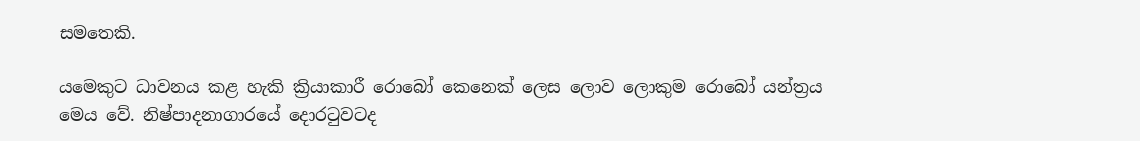සමතෙකි.

යමෙකුට ධාවනය කළ හැකි ක්‍රියාකාරී රොබෝ කෙනෙක් ලෙස ලොව ලොකුම රොබෝ යන්ත්‍රය මෙය වේ. නිෂ්පාදනාගාරයේ දොරටුවටද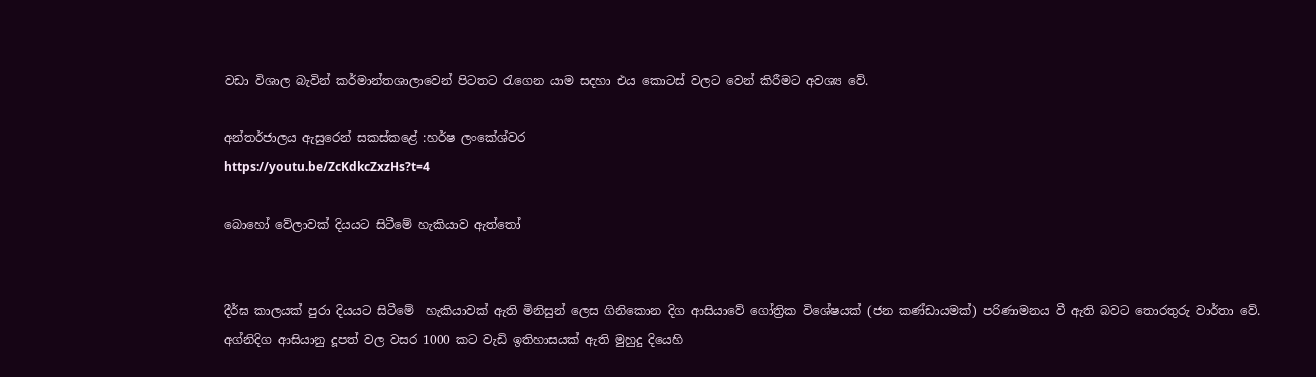වඩා විශාල බැවින් කර්මාන්තශාලාවෙන් පිටතට රැගෙන යාම සදහා එය කොටස් වලට වෙන් කිරීමට අවශ්‍ය වේ.

අන්තර්ජාලය ඇසුරෙන් සකස්කළේ :හර්ෂ ලංකේශ්වර
https://youtu.be/ZcKdkcZxzHs?t=4

බොහෝ වේලාවක් දියයට සිටීමේ හැකියාව ඇත්තෝ


දීර්ඝ කාලයක් පුරා දියයට සිටීමේ  හැකියාවක් ඇති මිනිසුන් ලෙස ගිනිකොන දිග ආසියාවේ ගෝත්‍රික විශේෂයක් (ජන කණ්ඩායමක්) පරිණාමනය වී ඇති බවට තොරතුරු වාර්තා වේ. අග්නිදිග ආසියානු දූපත් වල වසර 1000 කට වැඩි ඉතිහාසයක් ඇති මුහුදු දියෙහි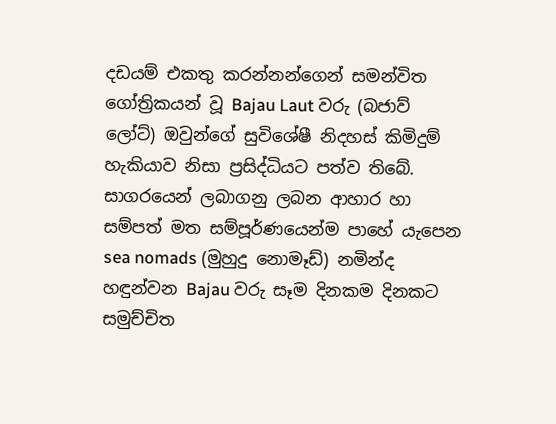දඩයම් එකතු කරන්නන්ගෙන් සමන්විත ගෝත්‍රිකයන් වූ Bajau Laut වරු (බජාව් ලෝට්) ඔවුන්ගේ සුවිශේෂී නිදහස් කිමිදුම් හැකියාව නිසා ප්‍රසිද්ධියට පත්ව තිබේ. සාගරයෙන් ලබාගනු ලබන ආහාර හා සම්පත් මත සම්පූර්ණයෙන්ම පාහේ යැපෙන sea nomads (මුහුදු නොමෑඩ්) නමින්ද හඳුන්වන Bajau වරු සෑම දිනකම දිනකට සමුච්චිත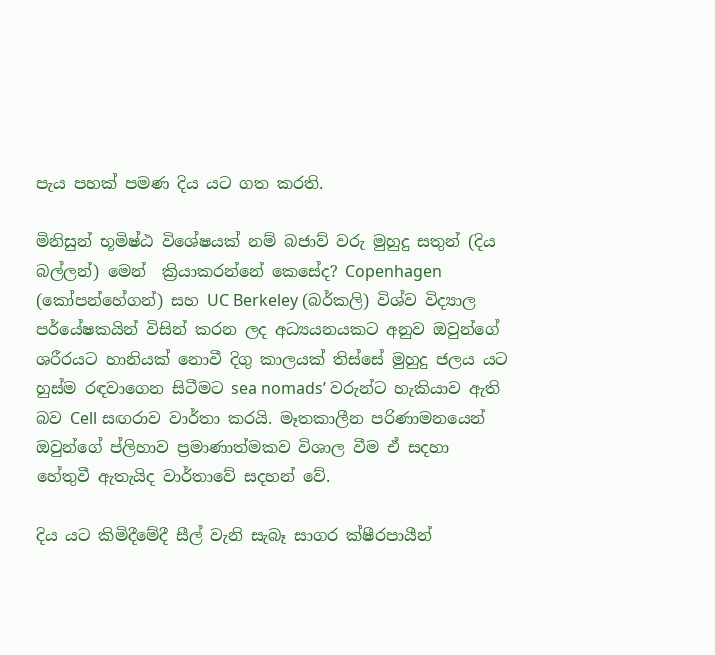පැය පහක් පමණ දිය යට ගත කරති.

මිනිසුන් භූමිෂ්ඨ විශේෂයක් නම් බජාව් වරු මුහුදු සතුන් (දිය බල්ලන්) මෙන්  ක්‍රියාකරන්නේ කෙසේද? Copenhagen (කෝපන්හේගන්) සහ UC Berkeley (බර්කලි) විශ්ව විද්‍යාල පර්යේෂකයින් විසින් කරන ලද අධ්‍යයනයකට අනුව ඔවුන්ගේ ශරීරයට හානියක් නොවී දිගු කාලයක් තිස්සේ මුහුදු ජලය යට හුස්ම රඳවාගෙන සිටීමට sea nomads’ වරුන්ට හැකියාව ඇති බව Cell සඟරාව වාර්තා කරයි. මෑතකාලීන පරිණාමනයෙන් ඔවුන්ගේ ප්ලිහාව ප්‍රමාණාත්මකව විශාල වීම ඒ සදහා හේතුවී ඇතැයිද වාර්තාවේ සදහන් වේ.

දිය යට කිමිදීමේදී සීල් වැනි සැබෑ සාගර ක්ෂීරපායීන්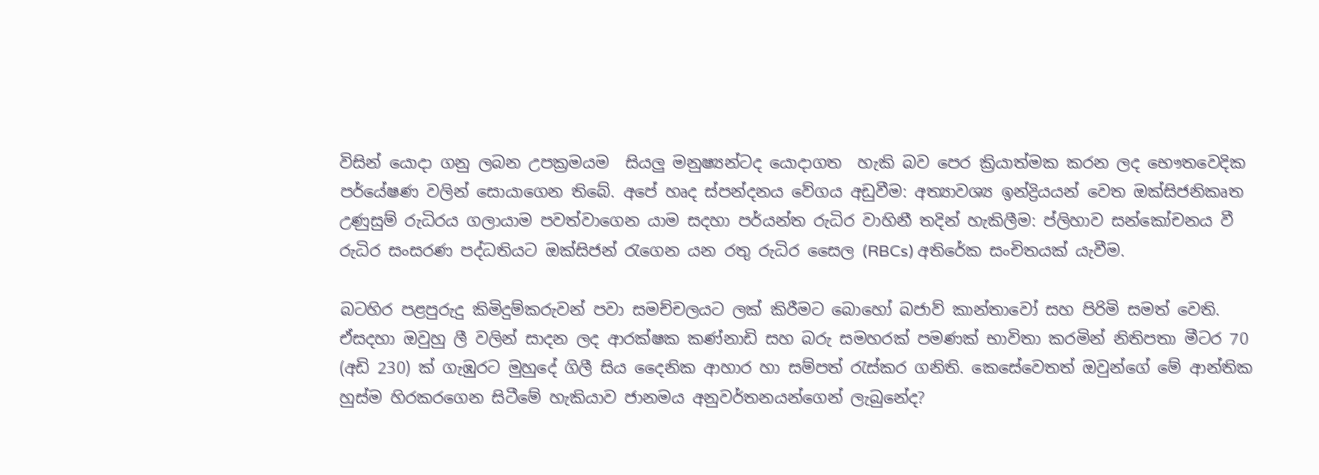විසින් යොදා ගනු ලබන උපක්‍රමයම  සියලු මනුෂ්‍යන්ටද යොදාගත  හැකි බව පෙර ක්‍රියාත්මක කරන ලද භෞතවෙදික පර්යේෂණ වලින් සොයාගෙන තිබේ. අපේ හෘද ස්පන්දනය වේගය අඩුවීම: අත්‍යාවශ්‍ය ඉන්ද්‍රියයන් වෙත ඔක්සිජනිකෘත උණුසුම් රුධිරය ගලායාම පවත්වාගෙන යාම සදහා පර්යන්ත රුධිර වාහිනී තදින් හැකිලීම: ප්ලිහාව සන්කෝචනය වී රුධිර සංසරණ පද්ධතියට ඔක්සිජන් රැගෙන යන රතු රුධිර සෛල (RBCs) අතිරේක සංචිතයක් යැවීම.

බටහිර පළපුරුදු කිමිදුම්කරුවන් පවා සමච්චලයට ලක් කිරීමට බොහෝ බජාව් කාන්තාවෝ සහ පිරිමි සමත් වෙති. ඒසදහා ඔවුහු ලී වලින් සාදන ලද ආරක්ෂක කණ්නාඩි සහ බරු සමහරක් පමණක් භාවිතා කරමින් නිතිපතා මීටර 70 (අඩි 230) ක් ගැඹුරට මුහුදේ ගිලී සිය දෛනික ආහාර හා සම්පත් රැස්කර ගනිති. කෙසේවෙතත් ඔවුන්ගේ මේ ආන්තික හුස්ම හිරකරගෙන සිටීමේ හැකියාව ජානමය අනුවර්තනයන්ගෙන් ලැබුනේද?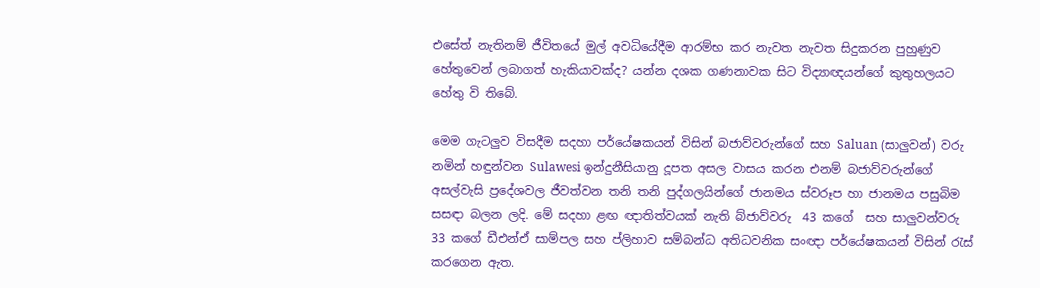එසේත් නැතිනම් ජීවිතයේ මුල් අවධියේදීම ආරම්භ කර නැවත නැවත සිදුකරන පුහුණුව හේතුවෙන් ලබාගත් හැකියාවක්ද? යන්න දශක ගණනාවක සිට විද්‍යාඥයන්ගේ කුතුහලයට හේතු වි තිබේ.

මෙම ගැටලුව විසදීම සදහා පර්යේෂකයන් විසින් බජාව්වරුන්ගේ සහ Saluan (සාලුවන්) වරු නමින් හඳුන්වන Sulawesi ඉන්දුනීසියානු දූපත අසල වාසය කරන එනම් බජාව්වරුන්ගේ අසල්වැසි ප්‍රදේශවල ජීවත්වන තනි තනි පුද්ගලයින්ගේ ජානමය ස්වරූප හා ජානමය පසුබිම සසඳා බලන ලදි. මේ සදහා ළඟ ඥාතිත්වයක් නැති බ්ජාව්වරු  43 කගේ  සහ සාලුවන්වරු  33 කගේ ඩීඑන්ඒ සාම්පල සහ ප්ලිහාව සම්බන්ධ අතිධවනික සංඥා පර්යේෂකයන් විසින් රැස් කරගෙන ඇත.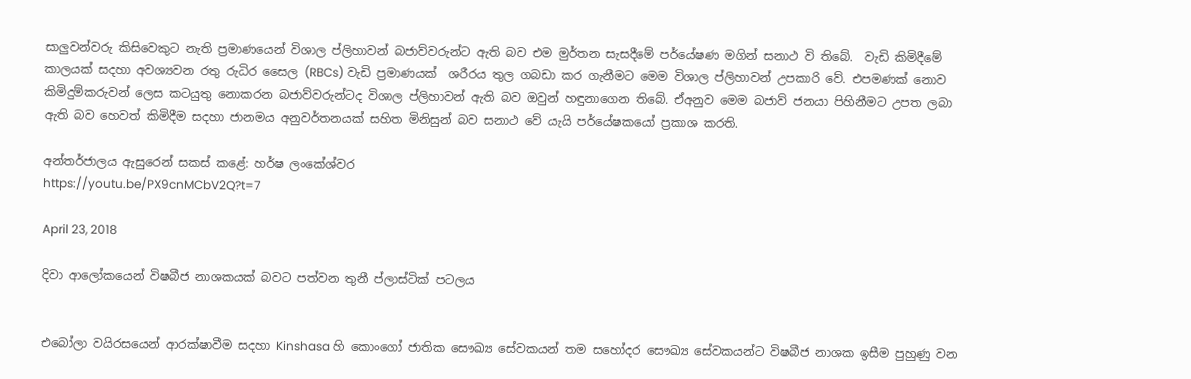සාලුවන්වරු කිසිවෙකුට නැති ප්‍රමාණයෙන් විශාල ප්ලිහාවන් බජාව්වරුන්ට ඇති බව එම මුර්තන සැසදීමේ පර්යේෂණ මගින් සනාථ වි තිබේ.  වැඩි කිමිදීමේ කාලයක් සදහා අවශ්‍යවන රතු රුධිර සෛල (RBCs) වැඩි ප්‍රමාණයක්  ශරීරය තුල ගබඩා කර ගැනීමට මෙම විශාල ප්ලිහාවන් උපකාරි වේ. එපමණක් නොව කිමිදුම්කරුවන් ලෙස කටයුතු නොකරන බජාව්වරුන්ටද විශාල ප්ලිහාවන් ඇති බව ඔවුන් හඳුනාගෙන තිබේ. ඒඅනුව මෙම බජාව් ජනයා පිහිනීමට උපත ලබා ඇති බව හෙවත් කිමිදීම සදහා ජානමය අනුවර්තනයක් සහිත මිනිසුන් බව සනාථ වේ යැයි පර්යේෂකයෝ ප්‍රකාශ කරති.

අන්තර්ජාලය ඇසුරෙන් සකස් කළේ: හර්ෂ ලංකේශ්වර
https://youtu.be/PX9cnMCbV2Q?t=7

April 23, 2018

දිවා ආලෝකයෙන් විෂබීජ නාශකයක් බවට පත්වන තුනී ප්ලාස්ටික් පටලය


එබෝලා වයිරසයෙන් ආරක්ෂාවීම සදහා Kinshasa හි කොංගෝ ජාතික සෞඛ්‍ය සේවකයන් තම සහෝදර සෞඛ්‍ය සේවකයන්ට විෂබීජ නාශක ඉසීම පුහුණු වන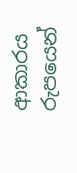ආකාරය රුපයෙන්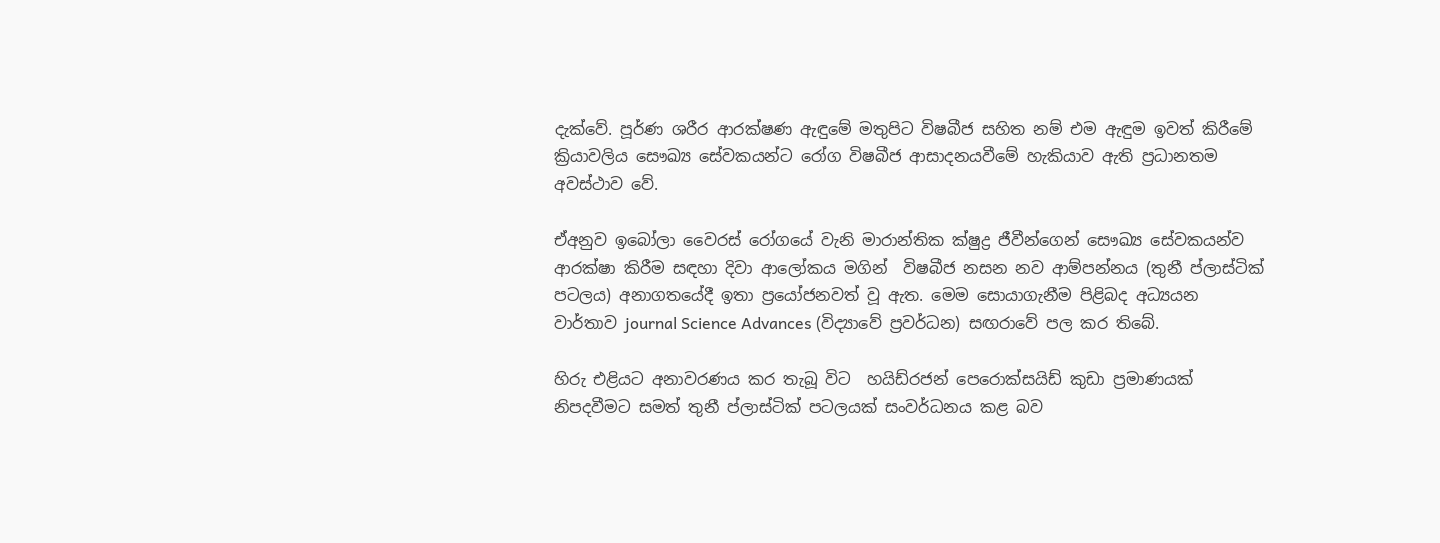දැක්වේ. පූර්ණ ශරීර ආරක්ෂණ ඇඳුමේ මතුපිට විෂබීජ සහිත නම් එම ඇඳුම ඉවත් කිරීමේ ක්‍රියාවලිය සෞඛ්‍ය සේවකයන්ට රෝග විෂබීජ ආසාදනයවීමේ හැකියාව ඇති ප්‍රධානතම අවස්ථාව වේ.

ඒඅනුව ඉබෝලා වෛරස් රෝගයේ වැනි මාරාන්තික ක්ෂුද්‍ර ජීවීන්ගෙන් සෞඛ්‍ය සේවකයන්ව ආරක්ෂා කිරීම සඳහා දිවා ආලෝකය මගින්  විෂබීජ නසන නව ආම්පන්නය (තුනී ප්ලාස්ටික් පටලය) අනාගතයේදී ඉතා ප්‍රයෝජනවත් වූ ඇත. මෙම සොයාගැනීම පිළිබද අධ්‍යයන වාර්තාව journal Science Advances (විද්‍යාවේ ප්‍රවර්ධන) සඟරාවේ පල කර තිබේ.

හිරු එළියට අනාවරණය කර තැබූ විට  හයිඩ්රජන් පෙරොක්සයිඩ් කුඩා ප්‍රමාණයක් නිපදවීමට සමත් තුනී ප්ලාස්ටික් පටලයක් සංවර්ධනය කළ බව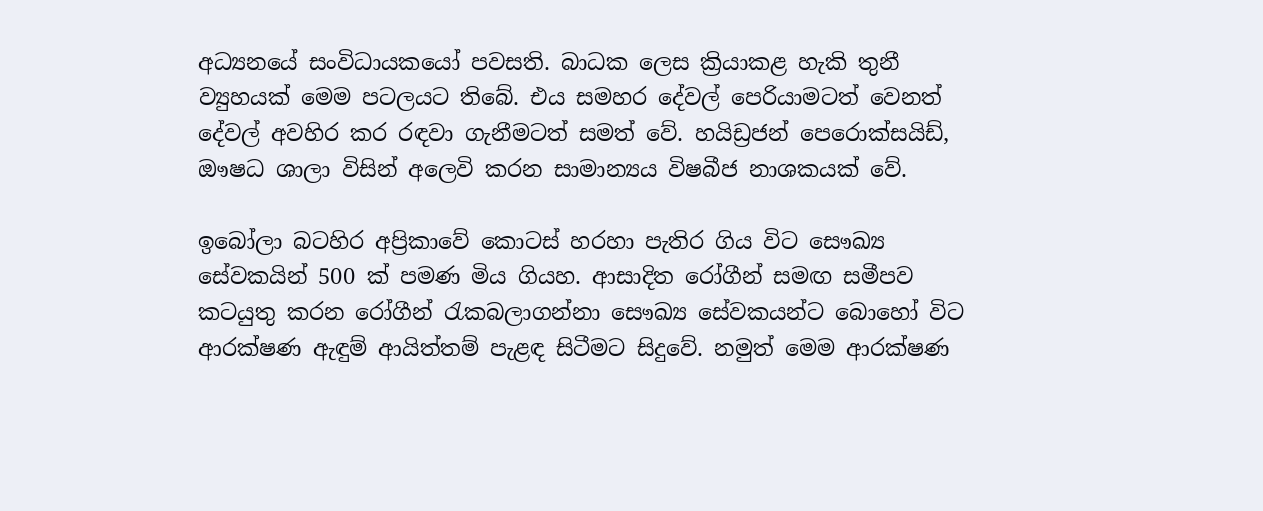අධ්‍යනයේ සංවිධායකයෝ පවසති. බාධක ලෙස ක්‍රියාකළ හැකි තුනී ව්‍යුහයක් මෙම පටලයට තිබේ. එය සමහර දේවල් පෙරියාමටත් වෙනත් දේවල් අවහිර කර රඳවා ගැනීමටත් සමත් වේ. හයිඩ්‍රජන් පෙරොක්සයිඩ්, ඖෂධ ශාලා විසින් අලෙවි කරන සාමාන්‍යය විෂබීජ නාශකයක් වේ.

ඉබෝලා බටහිර අප්‍රිකාවේ කොටස් හරහා පැතිර ගිය විට සෞඛ්‍ය සේවකයින් 500 ක් පමණ මිය ගියහ. ආසාදිත රෝගීන් සමඟ සමීපව කටයුතු කරන රෝගීන් රැකබලාගන්නා සෞඛ්‍ය සේවකයන්ට බොහෝ විට ආරක්ෂණ ඇඳුම් ආයිත්තම් පැළඳ සිටීමට සිදුවේ. නමුත් මෙම ආරක්ෂණ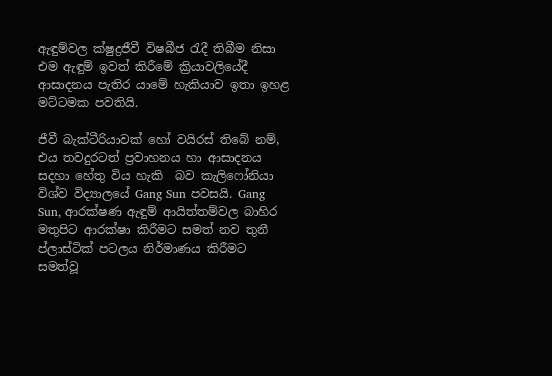ඇඳුම්වල ක්ෂුද්‍රජීවී විෂබීජ රැදී තිබීම නිසා එම ඇඳුම් ඉවත් කිරීමේ ක්‍රියාවලියේදී ආසාදනය පැතිර යාමේ හැකියාව ඉතා ඉහළ මට්ටමක පවතියි.

ජීවී බැක්ටීරියාවක් හෝ වයිරස් තිබේ නම්, එය තවදුරටත් ප්‍රවාහනය හා ආසාදනය සදහා හේතු විය හැකි  බව කැලිෆෝනියා විශ්ව විද්‍යාලයේ Gang Sun පවසයි. Gang Sun, ආරක්ෂණ ඇඳුම් ආයිත්තම්වල බාහිර මතුපිට ආරක්ෂා කිරීමට සමත් නව තුනී ප්ලාස්ටික් පටලය නිර්මාණය කිරීමට සමත්වූ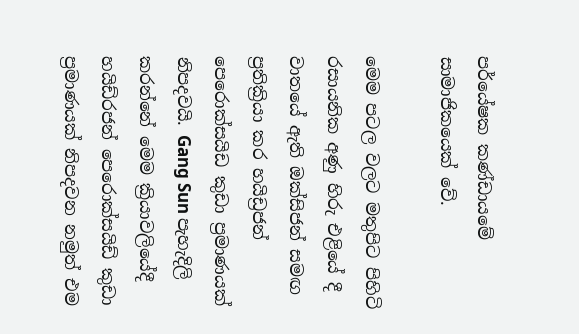පර්යේෂක කණ්ඩායමේ සාමාජිකයෙක් වේ.

මෙම පටල වලට මතුපිට පිහිටි රසායනික අණු හිරු එළියේ දී වාතයේ ඇති ඔක්සිජන් සමඟ ප්‍රතික්‍රියා කර හයිඩ්‍රජන් පෙරොක්සයිඩ කුඩා ප්‍රමාණයක්  නිපදවයි. Gang Sun පැහැදිලි කරන්නේ මෙම ක්‍රියාවලියේදී හයිඩ්රජන් පෙරොක්සයිඩ් කුඩා ප්‍රමාණයක් නිපදවන නමුත් එම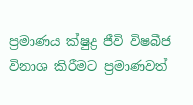ප්‍රමාණය ක්ෂුද්‍ර ජීවි විෂබීජ විනාශ කිරීමට ප්‍රමාණවත්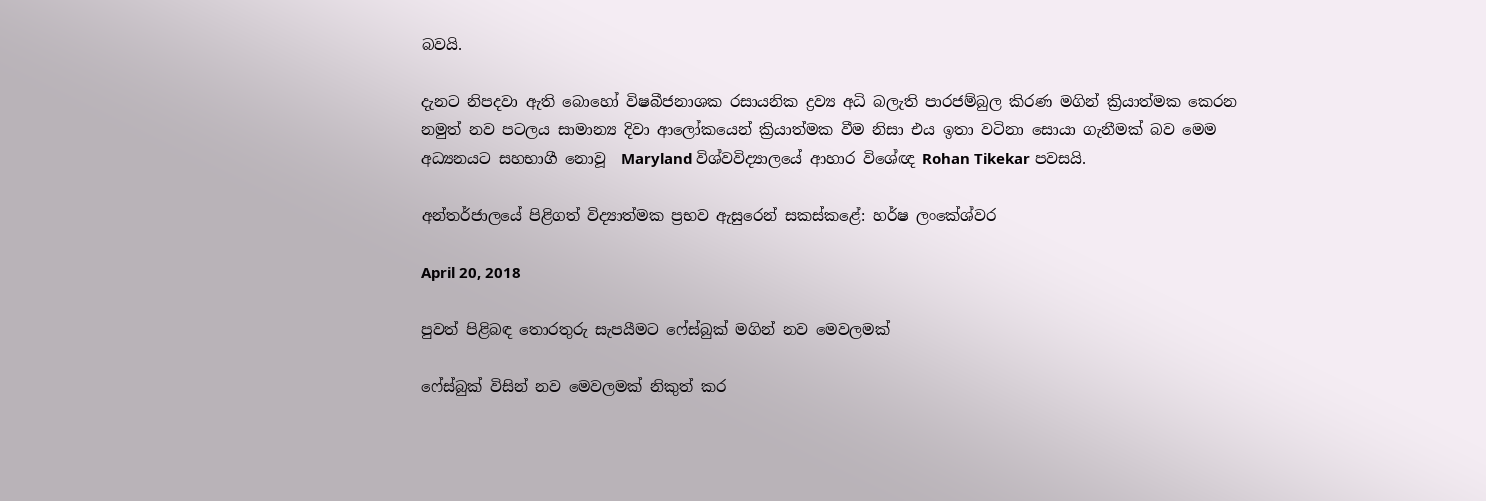බවයි.

දැනට නිපදවා ඇති බොහෝ විෂබීජනාශක රසායනික ද්‍රව්‍ය අධි බලැති පාරජම්බුල කිරණ මගින් ක්‍රියාත්මක කෙරන නමුත් නව පටලය සාමාන්‍ය දිවා ආලෝකයෙන් ක්‍රියාත්මක වීම නිසා එය ඉතා වටිනා සොයා ගැනීමක් බව මෙම අධ්‍යනයට සහභාගී නොවූ  Maryland විශ්වවිද්‍යාලයේ ආහාර විශේඥ Rohan Tikekar පවසයි.

අන්තර්ජාලයේ පිළිගත් විද්‍යාත්මක ප්‍රභව ඇසුරෙන් සකස්කළේ: හර්ෂ ලංකේශ්වර

April 20, 2018

පුවත් පිළිබඳ තොරතුරු සැපයීමට ෆේස්බුක් මගින් නව මෙවලමක්

ෆේස්බුක් විසින් නව මෙවලමක් නිකුත් කර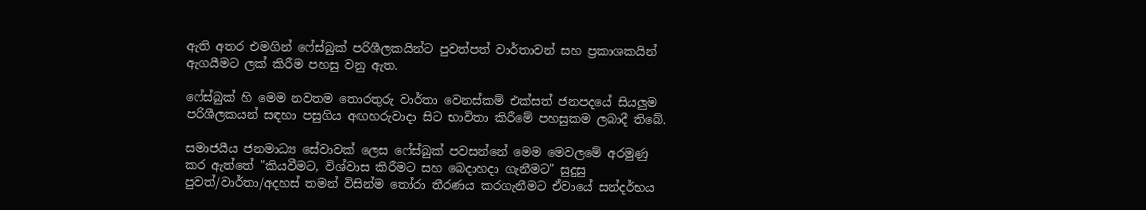ඇති අතර එමගින් ෆේස්බුක් පරිශීලකයින්ට පුවත්පත් වාර්තාවන් සහ ප්‍රකාශකයින් ඇගයීමට ලක් කිරීම පහසු වනු ඇත.

ෆේස්බුක් හි මෙම නවතම තොරතුරු වාර්තා වෙනස්කම් එක්සත් ජනපදයේ සියලුම පරිශීලකයන් සඳහා පසුගිය අඟහරුවාදා සිට භාවිතා කිරීමේ පහසුකම ලබාදී තිබේ.

සමාජයීය ජනමාධ්‍ය සේවාවක් ලෙස ෆේස්බුක් පවසන්නේ මෙම මෙවලමේ අරමුණු කර ඇත්තේ "කියවීමට, විශ්වාස කිරීමට සහ බෙදාහදා ගැනීමට" සුදුසු පුවත්/වාර්තා/අදහස් තමන් විසින්ම තෝරා තීරණය කරගැනීමට ඒවායේ සන්දර්භය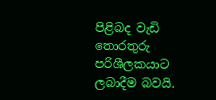පිළිබද වැඩි තොරතුරු පරිශීලකයාට ලබාදීම බවයි.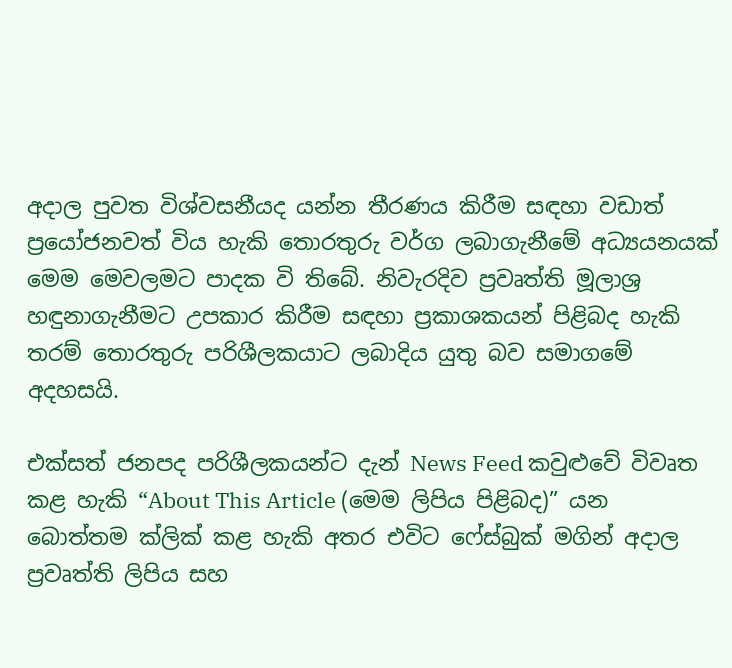අදාල පුවත විශ්වසනීයද යන්න තීරණය කිරීම සඳහා වඩාත් ප්‍රයෝජනවත් විය හැකි තොරතුරු වර්ග ලබාගැනීමේ අධ්‍යයනයක් මෙම මෙවලමට පාදක වි තිබේ. නිවැරදිව ප්‍රවෘත්ති මූලාශ්‍ර හඳුනාගැනීමට උපකාර කිරීම සඳහා ප්‍රකාශකයන් පිළිබද හැකි තරම් තොරතුරු පරිශීලකයාට ලබාදිය යුතු බව සමාගමේ  අදහසයි.

එක්සත් ජනපද පරිශීලකයන්ට දැන් News Feed කවුළුවේ විවෘත කළ හැකි “About This Article (මෙම ලිපිය පිළිබද)” යන බොත්තම ක්ලික් කළ හැකි අතර එවිට ෆේස්බුක් මගින් අදාල ප්‍රවෘත්ති ලිපිය සහ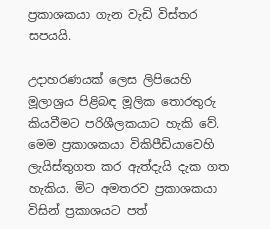ප්‍රකාශකයා ගැන වැඩි විස්තර සපයයි.

උදාහරණයක් ලෙස ලිපියෙහි මූලාශ්‍රය පිළිබඳ මූලික තොරතුරු කියවීමට පරිශීලකයාට හැකි වේ. මෙම ප්‍රකාශකයා විකිපීඩියාවෙහි ලැයිස්තුගත කර ඇත්දැයි දැක ගත හැකිය. මිට අමතරව ප්‍රකාශකයා විසින් ප්‍රකාශයට පත්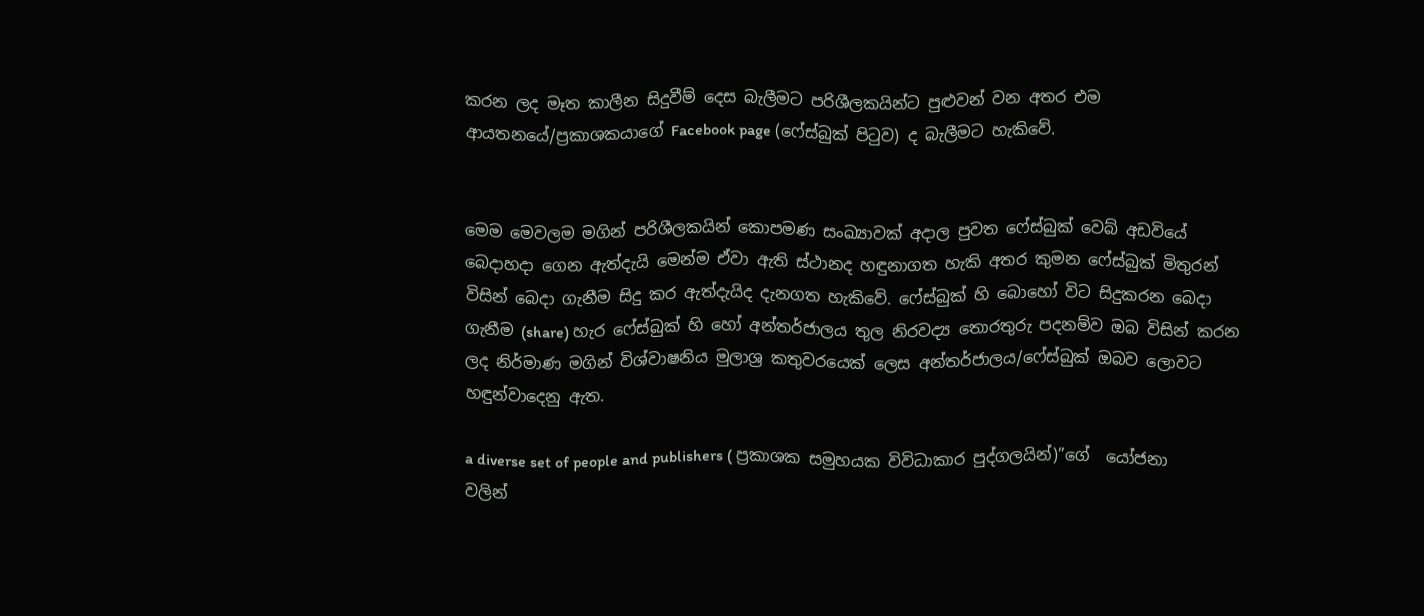කරන ලද මෑත කාලීන සිදුවීම් දෙස බැලීමට පරිශීලකයින්ට පුළුවන් වන අතර එම ආයතනයේ/ප්‍රකාශකයාගේ Facebook page (ෆේස්බුක් පිටුව) ද බැලීමට හැකිවේ.


මෙම මෙවලම මගින් පරිශීලකයින් කොපමණ සංඛ්‍යාවක් අදාල පුවත ෆේස්බුක් වෙබ් අඩවියේ බෙදාහදා ගෙන ඇත්දැයි මෙන්ම ඒවා ඇති ස්ථානද හඳුනාගත හැකි අතර කුමන ෆේස්බුක් මිතුරන් විසින් බෙදා ගැනීම සිදු කර ඇත්දැයිද දැනගත හැකිවේ. ෆේස්බුක් හි බොහෝ විට සිදුකරන බෙදා ගැනීම (share) හැර ෆේස්බුක් හි හෝ අන්තර්ජාලය තුල නිරවද්‍ය තොරතුරු පදනම්ව ඔබ විසින් කරන ලද නිර්මාණ මගින් විශ්වාෂනිය මුලාශ්‍ර කතුවරයෙක් ලෙස අන්තර්ජාලය/ෆේස්බුක් ඔබව ලොවට හඳුන්වාදෙනු ඇත.

a diverse set of people and publishers ( ප්‍රකාශක සමුහයක විවිධාකාර පුද්ගලයින්)”ගේ  යෝජනා වලින්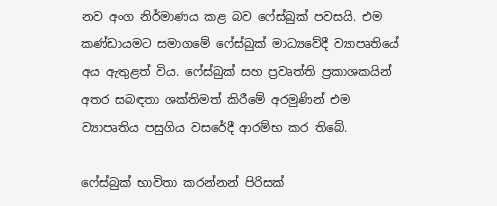නව අංග නිර්මාණය කළ බව ෆේස්බුක් පවසයි. එම කණ්ඩායමට සමාගමේ ෆේස්බුක් මාධ්‍යවේදී ව්‍යාපෘතියේ අය ඇතුළත් විය. ෆේස්බුක් සහ ප්‍රවෘත්ති ප්‍රකාශකයින් අතර සබඳතා ශක්තිමත් කිරීමේ අරමුණින් එම ව්‍යාපෘතිය පසුගිය වසරේදී ආරම්භ කර තිබේ.

ෆේස්බුක් භාවිතා කරන්නන් පිරිසක්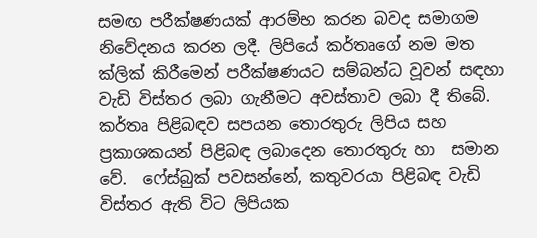සමඟ පරීක්ෂණයක් ආරම්භ කරන බවද සමාගම  නිවේදනය කරන ලදී. ලිපියේ කර්තෘගේ නම මත ක්ලික් කිරීමෙන් පරීක්ෂණයට සම්බන්ධ වූවන් සඳහා වැඩි විස්තර ලබා ගැනීමට අවස්තාව ලබා දී තිබේ. කර්තෘ පිළිබඳව සපයන තොරතුරු ලිපිය සහ ප්‍රකාශකයන් පිළිබඳ ලබාදෙන තොරතුරු හා  සමාන වේ.  ෆේස්බුක් පවසන්නේ, කතුවරයා පිළිබඳ වැඩි විස්තර ඇති විට ලිපියක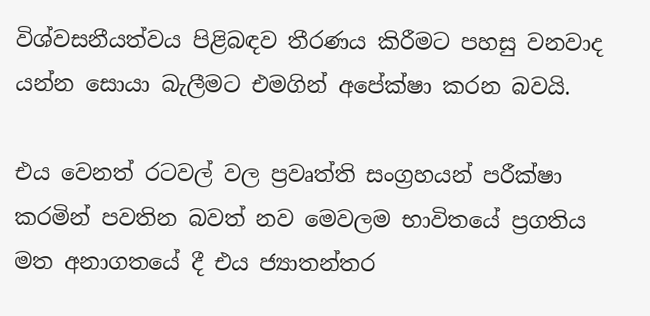විශ්වසනීයත්වය පිළිබඳව තීරණය කිරීමට පහසු වනවාද යන්න සොයා බැලීමට එමගින් අපේක්ෂා කරන බවයි.

එය වෙනත් රටවල් වල ප්‍රවෘත්ති සංග්‍රහයන් පරීක්ෂා කරමින් පවතින බවත් නව මෙවලම භාවිතයේ ප්‍රගතිය මත අනාගතයේ දී එය ජ්‍යාතන්තර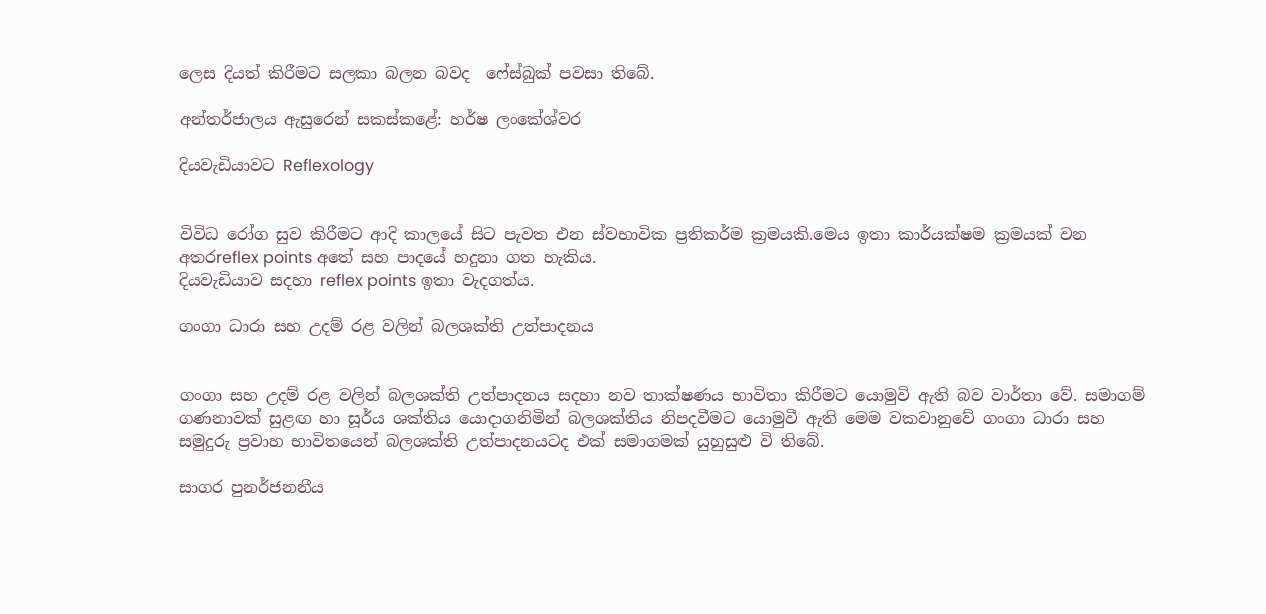ලෙස දියත් කිරීමට සලකා බලන බවද  ෆේස්බුක් පවසා තිබේ.

අන්තර්ජාලය ඇසුරෙන් සකස්කළේ: හර්ෂ ලංකේශ්වර

දියවැඩියාවට Reflexology


විවිධ රෝග සුව කිරීමට ආදි කාලයේ සිට පැවත එන ස්වභාවික ප්‍රතිකර්ම ක්‍රමයකි.මෙය ඉතා කාර්යක්ෂම ක්‍රමයක් වන අතරreflex points අතේ සහ පාදයේ හදුනා ගත හැකිය.
දියවැඩියාව සදහා reflex points ඉතා වැදගත්ය.

ගංගා ධාරා සහ උදම් රළ වලින් බලශක්ති උත්පාදනය


ගංගා සහ උදම් රළ වලින් බලශක්ති උත්පාදනය සදහා නව තාක්ෂණය භාවිතා කිරීමට යොමුවි ඇති බව වාර්තා වේ. සමාගම් ගණනාවක් සුළඟ හා සූර්ය ශක්තිය යොදාගනිමින් බලශක්තිය නිපදවීමට යොමුවී ඇති මෙම වකවානුවේ ගංගා ධාරා සහ සමුදුරු ප්‍රවාහ භාවිතයෙන් බලශක්ති උත්පාදනයටද එක් සමාගමක් යුහුසුළු වි තිබේ.

සාගර පුනර්ජනනීය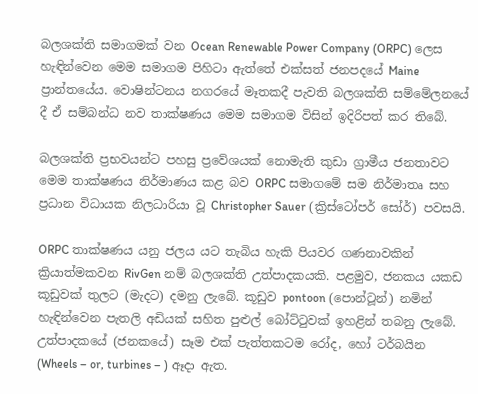බලශක්ති සමාගමක් වන Ocean Renewable Power Company (ORPC) ලෙස හැඳින්වෙන මෙම සමාගම පිහිටා ඇත්තේ එක්සත් ජනපදයේ Maine ප්‍රාන්තයේය. වොෂින්ටනය නගරයේ මෑතකදී පැවති බලශක්ති සම්මේලනයේ දී ඒ සම්බන්ධ නව තාක්ෂණය මෙම සමාගම විසින් ඉදිරිපත් කර තිබේ.

බලශක්ති ප්‍රභවයන්ට පහසු ප්‍රවේශයක් නොමැති කුඩා ග්‍රාමීය ජනතාවට මෙම තාක්ෂණය නිර්මාණය කළ බව ORPC සමාගමේ සම නිර්මාතෘ සහ ප්‍රධාන විධායක නිලධාරියා වූ Christopher Sauer (ක්‍රිස්ටෝපර් සෝර්) පවසයි.

ORPC තාක්ෂණය යනු ජලය යට තැබිය හැකි පියවර ගණනාවකින් ක්‍රියාත්මකවන RivGen නම් බලශක්ති උත්පාදකයකි. පළමුව, ජනකය යකඩ කූඩුවක් තුලට (මැදට) දමනු ලැබේ. කූඩුව pontoon (පොන්ටූන්) නමින් හැඳින්වෙන පැතලි අඩියක් සහිත පුළුල් බෝට්ටුවක් ඉහළින් තබනු ලැබේ. උත්පාදකයේ (ජනකයේ) සෑම එක් පැත්තකටම රෝද, හෝ ටර්බයින (Wheels – or, turbines – ) ඈදා ඇත.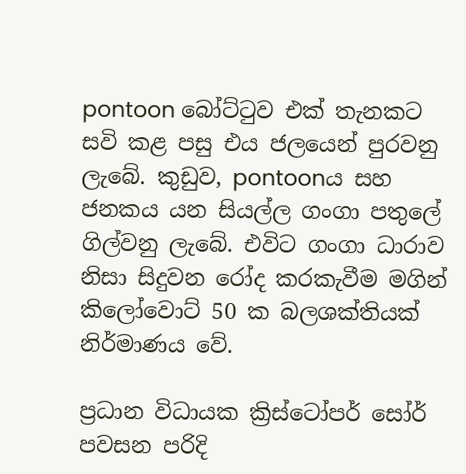pontoon බෝට්ටුව එක් තැනකට සවි කළ පසු එය ජලයෙන් පුරවනු ලැබේ. කුඩුව, pontoonය සහ ජනකය යන සියල්ල ගංගා පතුලේ ගිල්වනු ලැබේ. එවිට ගංගා ධාරාව නිසා සිදුවන රෝද කරකැවීම මගින් කිලෝවොට් 50 ක බලශක්තියක්  නිර්මාණය වේ.

ප්‍රධාන විධායක ක්‍රිස්ටෝපර් සෝර් පවසන පරිදි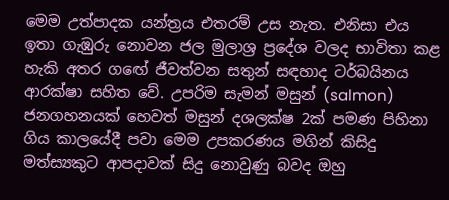මෙම උත්පාදක යන්ත්‍රය එතරම් උස නැත. එනිසා එය ඉතා ගැඹුරු නොවන ජල මුලාශ්‍ර ප්‍රදේශ වලද භාවිතා කළ හැකි අතර ගඟේ ජීවත්වන සතුන් සඳහාද ටර්බයිනය ආරක්ෂා සහිත වේ. උපරිම සැමන් මසුන් (salmon) ජනගහනයක් හෙවත් මසුන් දශලක්ෂ 2ක් පමණ පිහිනා ගිය කාලයේදී පවා මෙම උපකරණය මගින් කිසිදු මත්ස්‍යකුට ආපදාවක් සිදු නොවුණු බවද ඔහු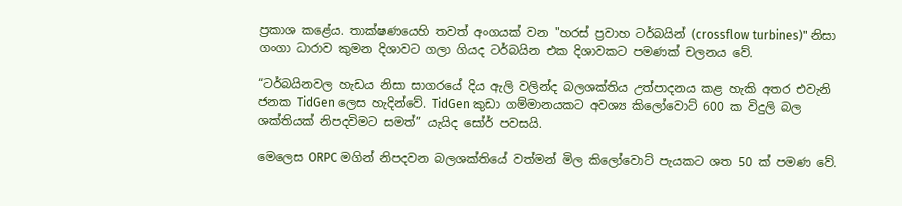ප්‍රකාශ කළේය. තාක්ෂණයෙහි තවත් අංගයක් වන "හරස් ප්‍රවාහ ටර්බයින් (crossflow turbines)" නිසා ගංගා ධාරාව කුමන දිශාවට ගලා ගියද ටර්බයින එක දිශාවකට පමණක් චලනය වේ.

“ටර්බයිනවල හැඩය නිසා සාගරයේ දිය ඇලි වලින්ද බලශක්තිය උත්පාදනය කළ හැකි අතර එවැනි ජනක TidGen ලෙස හැදින්වේ. TidGen කුඩා ගම්මානයකට අවශ්‍ය කිලෝවොට් 600 ක විදුලි බල ශක්තියක් නිපදවිමට සමත්” යැයිද සෝර් පවසයි.

මෙලෙස ORPC මගින් නිපදවන බලශක්තියේ වත්මන් මිල කිලෝවොට් පැයකට ශත 50 ක් පමණ වේ.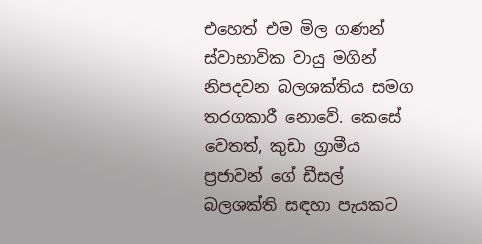එහෙත් එම මිල ගණන් ස්වාභාවික වායු මගින් නිපදවන බලශක්තිය සමග තරගකාරී නොවේ. කෙසේ වෙතත්, කුඩා ග්‍රාමීය ප්‍රජාවන් ගේ ඩීසල් බලශක්ති සඳහා පැයකට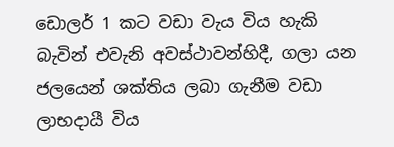ඩොලර් 1 කට වඩා වැය විය හැකි බැවින් එවැනි අවස්ථාවන්හිදී, ගලා යන ජලයෙන් ශක්තිය ලබා ගැනීම වඩා ලාභදායී විය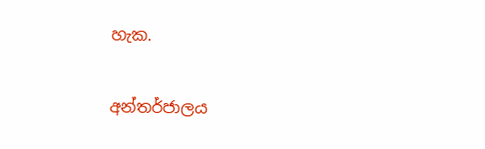හැක.

අන්තර්ජාලය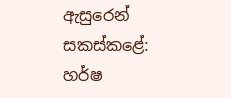ඇසුරෙන් සකස්කළේ: හර්ෂ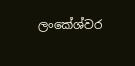ලංකේශ්වර